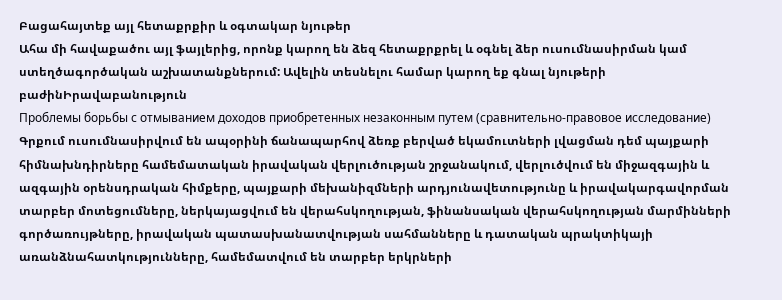Բացահայտեք այլ հետաքրքիր և օգտակար նյութեր
Ահա մի հավաքածու այլ ֆայլերից, որոնք կարող են ձեզ հետաքրքրել և օգնել ձեր ուսումնասիրման կամ ստեղծագործական աշխատանքներում: Ավելին տեսնելու համար կարող եք գնալ նյութերի բաժինԻրավաբանություն
Проблемы борьбы с отмыванием доходов приобретенных незаконным путем (сравнительно-правовое исследование)
Գրքում ուսումնասիրվում են ապօրինի ճանապարհով ձեռք բերված եկամուտների լվացման դեմ պայքարի հիմնախնդիրները համեմատական իրավական վերլուծության շրջանակում, վերլուծվում են միջազգային և ազգային օրենսդրական հիմքերը, պայքարի մեխանիզմների արդյունավետությունը և իրավակարգավորման տարբեր մոտեցումները, ներկայացվում են վերահսկողության, ֆինանսական վերահսկողության մարմինների գործառույթները, իրավական պատասխանատվության սահմանները և դատական պրակտիկայի առանձնահատկությունները, համեմատվում են տարբեր երկրների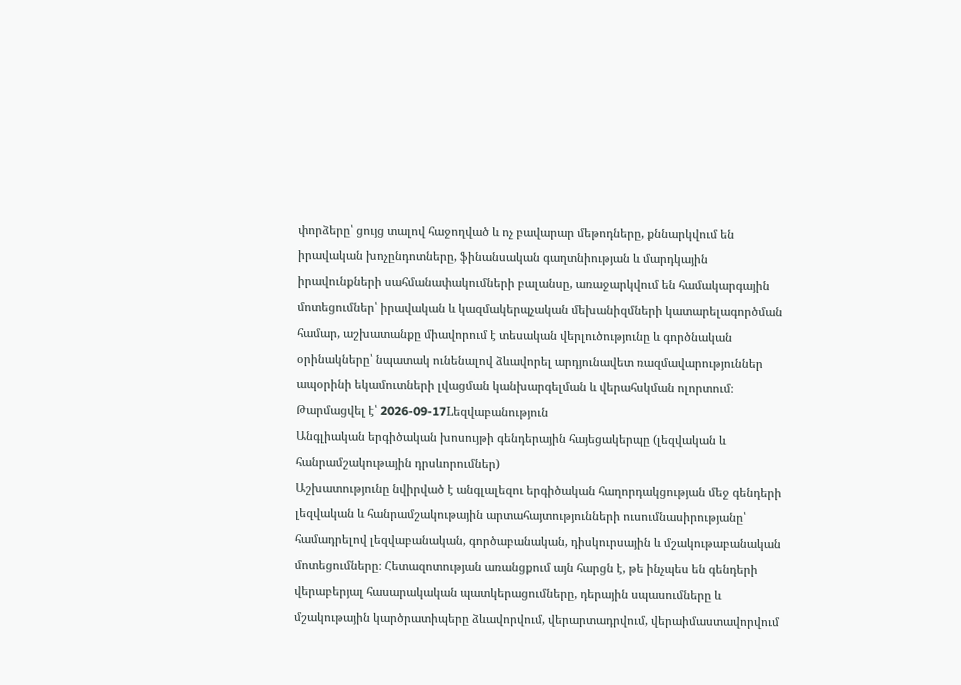փորձերը՝ ցույց տալով հաջողված և ոչ բավարար մեթոդները, քննարկվում են իրավական խոչընդոտները, ֆինանսական գաղտնիության և մարդկային իրավունքների սահմանափակումների բալանսը, առաջարկվում են համակարգային մոտեցումներ՝ իրավական և կազմակերպչական մեխանիզմների կատարելագործման համար, աշխատանքը միավորում է տեսական վերլուծությունը և գործնական օրինակները՝ նպատակ ունենալով ձևավորել արդյունավետ ռազմավարություններ ապօրինի եկամուտների լվացման կանխարգելման և վերահսկման ոլորտում։
Թարմացվել է՝ 2026-09-17Lեզվաբանություն
Անգլիական երգիծական խոսույթի գենդերային հայեցակերպը (լեզվական և հանրամշակութային դրսևորումներ)
Աշխատությունը նվիրված է անգլալեզու երգիծական հաղորդակցության մեջ գենդերի լեզվական և հանրամշակութային արտահայտությունների ուսումնասիրությանը՝ համադրելով լեզվաբանական, գործաբանական, դիսկուրսային և մշակութաբանական մոտեցումները։ Հետազոտության առանցքում այն հարցն է, թե ինչպես են գենդերի վերաբերյալ հասարակական պատկերացումները, դերային սպասումները և մշակութային կարծրատիպերը ձևավորվում, վերարտադրվում, վերաիմաստավորվում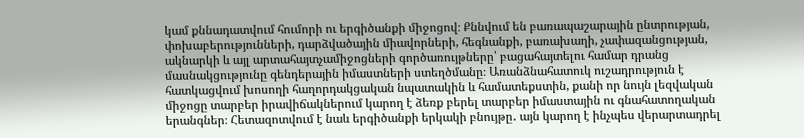կամ քննադատվում հումորի ու երգիծանքի միջոցով։ Քննվում են բառապաշարային ընտրության, փոխաբերությունների, դարձվածային միավորների, հեգնանքի, բառախաղի, չափազանցության, ակնարկի և այլ արտահայտչամիջոցների գործառույթները՝ բացահայտելու համար դրանց մասնակցությունը գենդերային իմաստների ստեղծմանը։ Առանձնահատուկ ուշադրություն է հատկացվում խոսողի հաղորդակցական նպատակին և համատեքստին, քանի որ նույն լեզվական միջոցը տարբեր իրավիճակներում կարող է ձեռք բերել տարբեր իմաստային ու գնահատողական երանգներ։ Հետազոտվում է նաև երգիծանքի երկակի բնույթը․ այն կարող է ինչպես վերարտադրել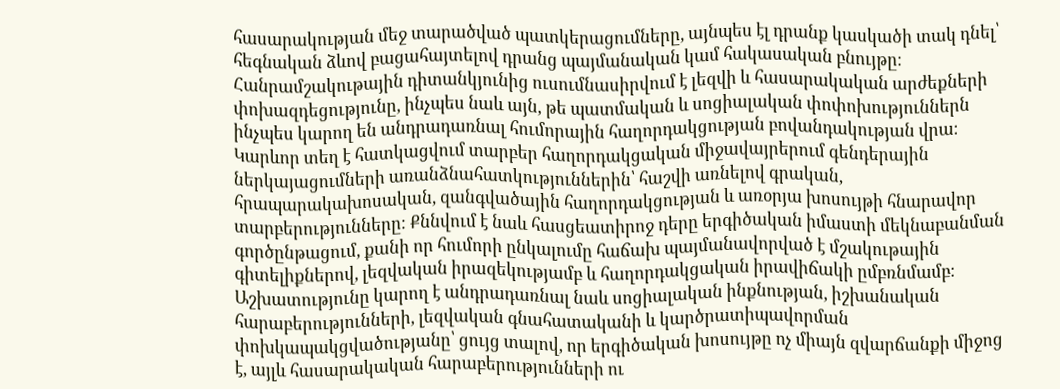հասարակության մեջ տարածված պատկերացումները, այնպես էլ դրանք կասկածի տակ դնել՝ հեգնական ձևով բացահայտելով դրանց պայմանական կամ հակասական բնույթը։ Հանրամշակութային դիտանկյունից ուսումնասիրվում է լեզվի և հասարակական արժեքների փոխազդեցությունը, ինչպես նաև այն, թե պատմական և սոցիալական փոփոխություններն ինչպես կարող են անդրադառնալ հումորային հաղորդակցության բովանդակության վրա։ Կարևոր տեղ է հատկացվում տարբեր հաղորդակցական միջավայրերում գենդերային ներկայացումների առանձնահատկություններին՝ հաշվի առնելով գրական, հրապարակախոսական, զանգվածային հաղորդակցության և առօրյա խոսույթի հնարավոր տարբերությունները։ Քննվում է նաև հասցեատիրոջ դերը երգիծական իմաստի մեկնաբանման գործընթացում, քանի որ հումորի ընկալումը հաճախ պայմանավորված է մշակութային գիտելիքներով, լեզվական իրազեկությամբ և հաղորդակցական իրավիճակի ըմբռնմամբ։ Աշխատությունը կարող է անդրադառնալ նաև սոցիալական ինքնության, իշխանական հարաբերությունների, լեզվական գնահատականի և կարծրատիպավորման փոխկապակցվածությանը՝ ցույց տալով, որ երգիծական խոսույթը ոչ միայն զվարճանքի միջոց է, այլև հասարակական հարաբերությունների ու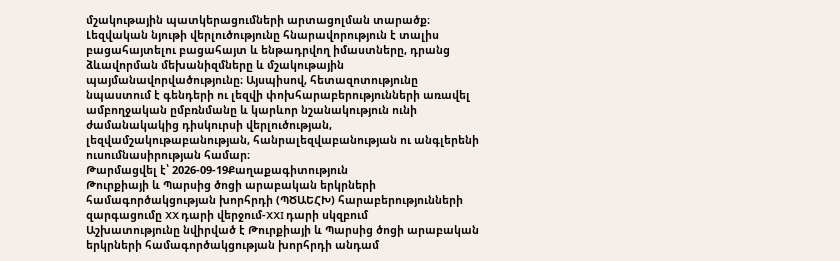մշակութային պատկերացումների արտացոլման տարածք։ Լեզվական նյութի վերլուծությունը հնարավորություն է տալիս բացահայտելու բացահայտ և ենթադրվող իմաստները, դրանց ձևավորման մեխանիզմները և մշակութային պայմանավորվածությունը։ Այսպիսով, հետազոտությունը նպաստում է գենդերի ու լեզվի փոխհարաբերությունների առավել ամբողջական ըմբռնմանը և կարևոր նշանակություն ունի ժամանակակից դիսկուրսի վերլուծության, լեզվամշակութաբանության, հանրալեզվաբանության ու անգլերենի ուսումնասիրության համար։
Թարմացվել է՝ 2026-09-19Քաղաքագիտություն
Թուրքիայի և Պարսից ծոցի արաբական երկրների համագործակցության խորհրդի (ՊԾԱԵՀԽ) հարաբերությունների զարգացումը XX դարի վերջում-XXI դարի սկզբում
Աշխատությունը նվիրված է Թուրքիայի և Պարսից ծոցի արաբական երկրների համագործակցության խորհրդի անդամ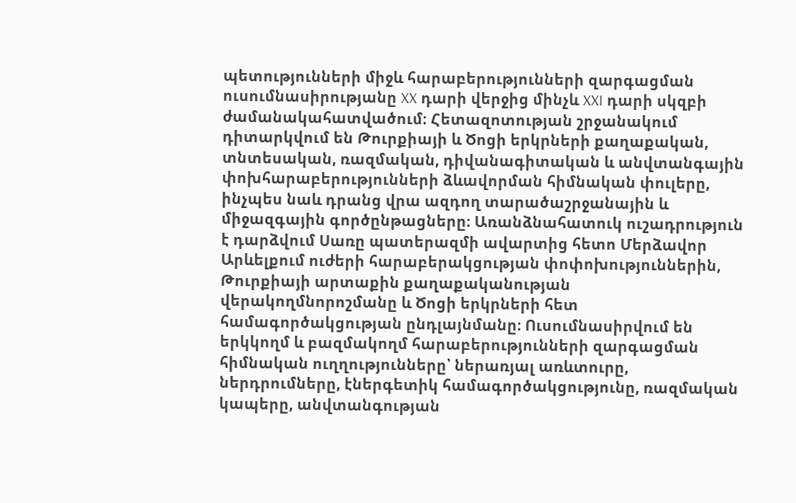պետությունների միջև հարաբերությունների զարգացման ուսումնասիրությանը XX դարի վերջից մինչև XXI դարի սկզբի ժամանակահատվածում։ Հետազոտության շրջանակում դիտարկվում են Թուրքիայի և Ծոցի երկրների քաղաքական, տնտեսական, ռազմական, դիվանագիտական և անվտանգային փոխհարաբերությունների ձևավորման հիմնական փուլերը, ինչպես նաև դրանց վրա ազդող տարածաշրջանային և միջազգային գործընթացները։ Առանձնահատուկ ուշադրություն է դարձվում Սառը պատերազմի ավարտից հետո Մերձավոր Արևելքում ուժերի հարաբերակցության փոփոխություններին, Թուրքիայի արտաքին քաղաքականության վերակողմնորոշմանը և Ծոցի երկրների հետ համագործակցության ընդլայնմանը։ Ուսումնասիրվում են երկկողմ և բազմակողմ հարաբերությունների զարգացման հիմնական ուղղությունները՝ ներառյալ առևտուրը, ներդրումները, էներգետիկ համագործակցությունը, ռազմական կապերը, անվտանգության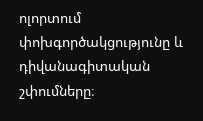ոլորտում փոխգործակցությունը և դիվանագիտական շփումները։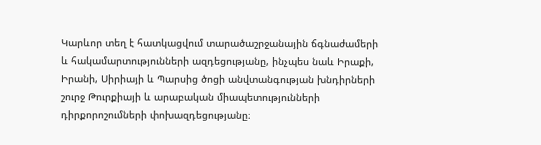Կարևոր տեղ է հատկացվում տարածաշրջանային ճգնաժամերի և հակամարտությունների ազդեցությանը, ինչպես նաև Իրաքի, Իրանի, Սիրիայի և Պարսից ծոցի անվտանգության խնդիրների շուրջ Թուրքիայի և արաբական միապետությունների դիրքորոշումների փոխազդեցությանը։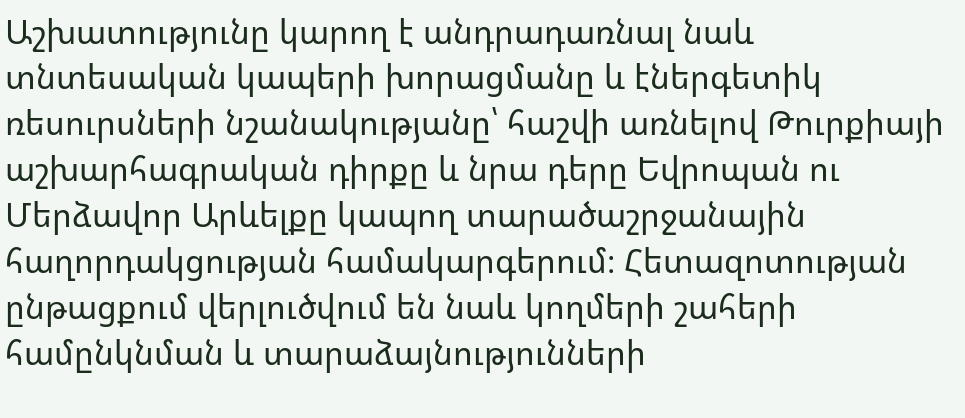Աշխատությունը կարող է անդրադառնալ նաև տնտեսական կապերի խորացմանը և էներգետիկ ռեսուրսների նշանակությանը՝ հաշվի առնելով Թուրքիայի աշխարհագրական դիրքը և նրա դերը Եվրոպան ու Մերձավոր Արևելքը կապող տարածաշրջանային հաղորդակցության համակարգերում։ Հետազոտության ընթացքում վերլուծվում են նաև կողմերի շահերի համընկնման և տարաձայնությունների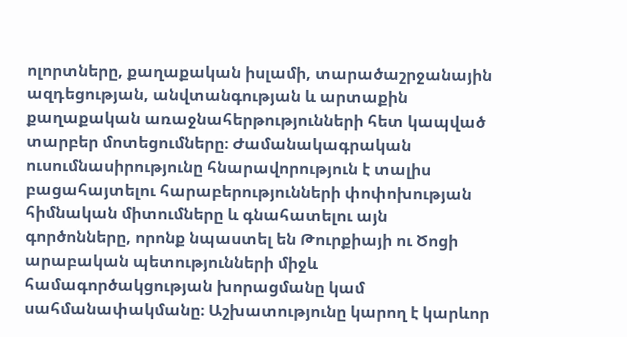ոլորտները, քաղաքական իսլամի, տարածաշրջանային ազդեցության, անվտանգության և արտաքին քաղաքական առաջնահերթությունների հետ կապված տարբեր մոտեցումները։ Ժամանակագրական ուսումնասիրությունը հնարավորություն է տալիս բացահայտելու հարաբերությունների փոփոխության հիմնական միտումները և գնահատելու այն գործոնները, որոնք նպաստել են Թուրքիայի ու Ծոցի արաբական պետությունների միջև համագործակցության խորացմանը կամ սահմանափակմանը։ Աշխատությունը կարող է կարևոր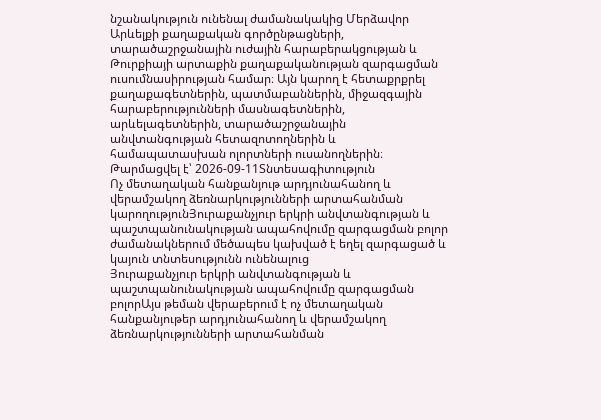նշանակություն ունենալ ժամանակակից Մերձավոր Արևելքի քաղաքական գործընթացների, տարածաշրջանային ուժային հարաբերակցության և Թուրքիայի արտաքին քաղաքականության զարգացման ուսումնասիրության համար։ Այն կարող է հետաքրքրել քաղաքագետներին, պատմաբաններին, միջազգային հարաբերությունների մասնագետներին, արևելագետներին, տարածաշրջանային անվտանգության հետազոտողներին և համապատասխան ոլորտների ուսանողներին։
Թարմացվել է՝ 2026-09-11Տնտեսագիտություն
Ոչ մետաղական հանքանյութ արդյունահանող և վերամշակող ձեռնարկությունների արտահանման կարողությունՅուրաքանչյուր երկրի անվտանգության և պաշտպանունակության ապահովումը զարգացման բոլոր ժամանակներում մեծապես կախված է եղել զարգացած և կայուն տնտեսությունն ունենալուց
Յուրաքանչյուր երկրի անվտանգության և պաշտպանունակության ապահովումը զարգացման բոլորԱյս թեման վերաբերում է ոչ մետաղական հանքանյութեր արդյունահանող և վերամշակող ձեռնարկությունների արտահանման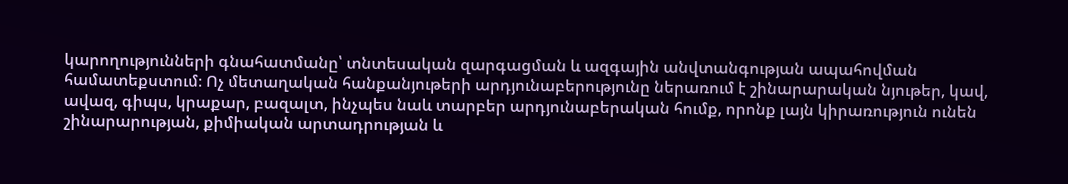կարողությունների գնահատմանը՝ տնտեսական զարգացման և ազգային անվտանգության ապահովման համատեքստում։ Ոչ մետաղական հանքանյութերի արդյունաբերությունը ներառում է շինարարական նյութեր, կավ, ավազ, գիպս, կրաքար, բազալտ, ինչպես նաև տարբեր արդյունաբերական հումք, որոնք լայն կիրառություն ունեն շինարարության, քիմիական արտադրության և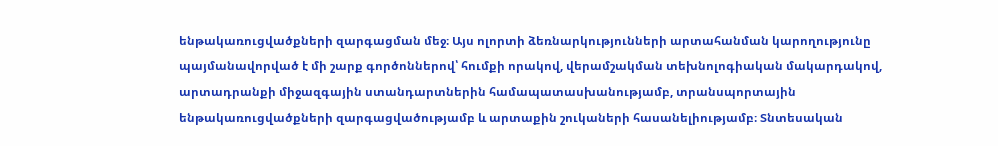ենթակառուցվածքների զարգացման մեջ։ Այս ոլորտի ձեռնարկությունների արտահանման կարողությունը պայմանավորված է մի շարք գործոններով՝ հումքի որակով, վերամշակման տեխնոլոգիական մակարդակով, արտադրանքի միջազգային ստանդարտներին համապատասխանությամբ, տրանսպորտային ենթակառուցվածքների զարգացվածությամբ և արտաքին շուկաների հասանելիությամբ։ Տնտեսական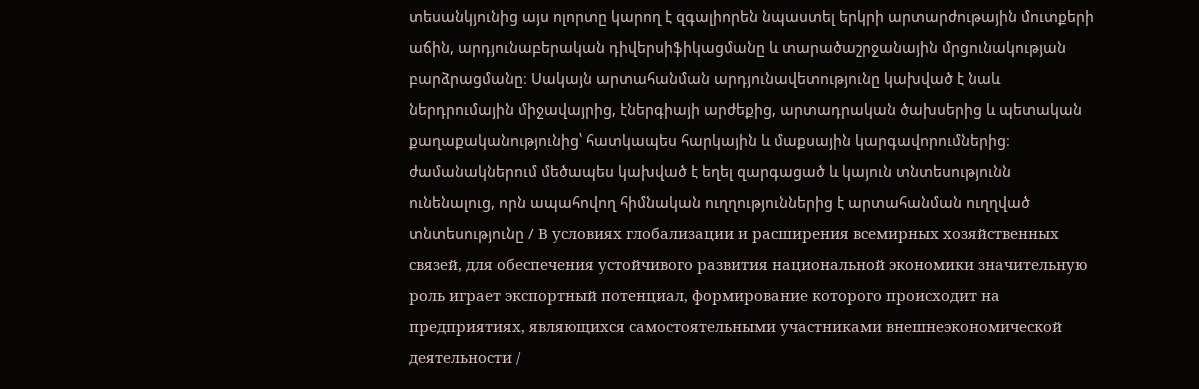տեսանկյունից այս ոլորտը կարող է զգալիորեն նպաստել երկրի արտարժութային մուտքերի աճին, արդյունաբերական դիվերսիֆիկացմանը և տարածաշրջանային մրցունակության բարձրացմանը։ Սակայն արտահանման արդյունավետությունը կախված է նաև ներդրումային միջավայրից, էներգիայի արժեքից, արտադրական ծախսերից և պետական քաղաքականությունից՝ հատկապես հարկային և մաքսային կարգավորումներից։ ժամանակներում մեծապես կախված է եղել զարգացած և կայուն տնտեսությունն ունենալուց, որն ապահովող հիմնական ուղղություններից է արտահանման ուղղված տնտեսությունը / В условиях глобализации и расширения всемирных хозяйственных связей, для обеспечения устойчивого развития национальной экономики значительную роль играет экспортный потенциал, формирование которого происходит на предприятиях, являющихся самостоятельными участниками внешнеэкономической деятельности /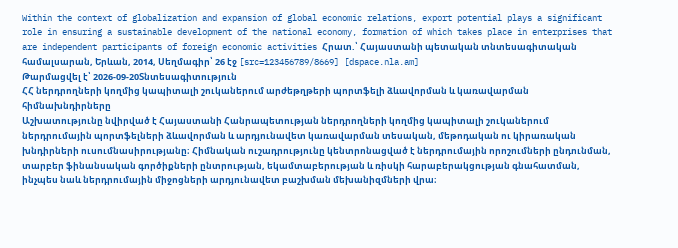Within the context of globalization and expansion of global economic relations, export potential plays a significant role in ensuring a sustainable development of the national economy, formation of which takes place in enterprises that are independent participants of foreign economic activities Հրատ.՝ Հայաստանի պետական տնտեսագիտական համալսարան, Երևան, 2014, Սեղմագիր՝ 26 էջ [src=123456789/8669] [dspace.nla.am]
Թարմացվել է՝ 2026-09-20Տնտեսագիտություն
ՀՀ ներդրողների կողմից կապիտալի շուկաներում արժեթղթերի պորտֆելի ձևավորման և կառավարման հիմնախնդիրները
Աշխատությունը նվիրված է Հայաստանի Հանրապետության ներդրողների կողմից կապիտալի շուկաներում ներդրումային պորտֆելների ձևավորման և արդյունավետ կառավարման տեսական, մեթոդական ու կիրառական խնդիրների ուսումնասիրությանը։ Հիմնական ուշադրությունը կենտրոնացված է ներդրումային որոշումների ընդունման, տարբեր ֆինանսական գործիքների ընտրության, եկամտաբերության և ռիսկի հարաբերակցության գնահատման, ինչպես նաև ներդրումային միջոցների արդյունավետ բաշխման մեխանիզմների վրա։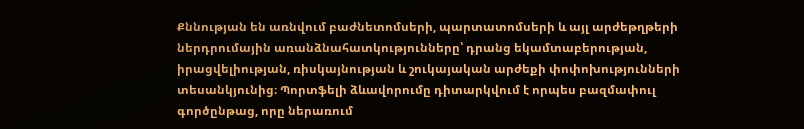Քննության են առնվում բաժնետոմսերի, պարտատոմսերի և այլ արժեթղթերի ներդրումային առանձնահատկությունները՝ դրանց եկամտաբերության, իրացվելիության, ռիսկայնության և շուկայական արժեքի փոփոխությունների տեսանկյունից։ Պորտֆելի ձևավորումը դիտարկվում է որպես բազմափուլ գործընթաց, որը ներառում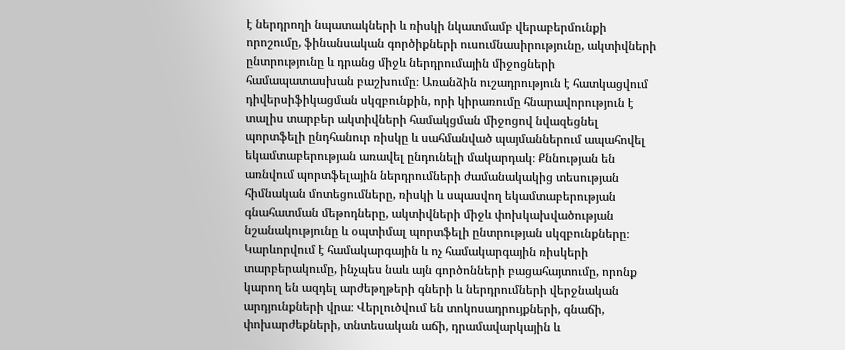է ներդրողի նպատակների և ռիսկի նկատմամբ վերաբերմունքի որոշումը, ֆինանսական գործիքների ուսումնասիրությունը, ակտիվների ընտրությունը և դրանց միջև ներդրումային միջոցների համապատասխան բաշխումը։ Առանձին ուշադրություն է հատկացվում դիվերսիֆիկացման սկզբունքին, որի կիրառումը հնարավորություն է տալիս տարբեր ակտիվների համակցման միջոցով նվազեցնել պորտֆելի ընդհանուր ռիսկը և սահմանված պայմաններում ապահովել եկամտաբերության առավել ընդունելի մակարդակ։ Քննության են առնվում պորտֆելային ներդրումների ժամանակակից տեսության հիմնական մոտեցումները, ռիսկի և սպասվող եկամտաբերության գնահատման մեթոդները, ակտիվների միջև փոխկախվածության նշանակությունը և օպտիմալ պորտֆելի ընտրության սկզբունքները։ Կարևորվում է համակարգային և ոչ համակարգային ռիսկերի տարբերակումը, ինչպես նաև այն գործոնների բացահայտումը, որոնք կարող են ազդել արժեթղթերի գների և ներդրումների վերջնական արդյունքների վրա։ Վերլուծվում են տոկոսադրույքների, գնաճի, փոխարժեքների, տնտեսական աճի, դրամավարկային և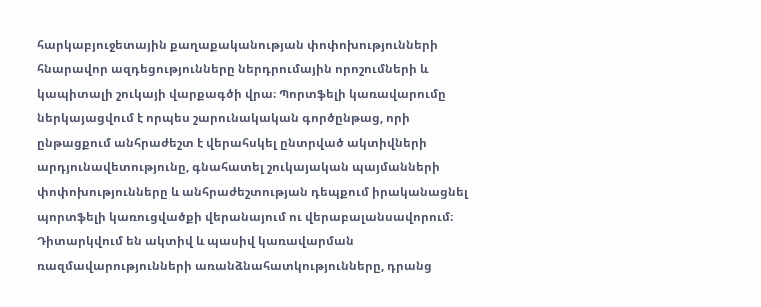հարկաբյուջետային քաղաքականության փոփոխությունների հնարավոր ազդեցությունները ներդրումային որոշումների և կապիտալի շուկայի վարքագծի վրա։ Պորտֆելի կառավարումը ներկայացվում է որպես շարունակական գործընթաց, որի ընթացքում անհրաժեշտ է վերահսկել ընտրված ակտիվների արդյունավետությունը, գնահատել շուկայական պայմանների փոփոխությունները և անհրաժեշտության դեպքում իրականացնել պորտֆելի կառուցվածքի վերանայում ու վերաբալանսավորում։ Դիտարկվում են ակտիվ և պասիվ կառավարման ռազմավարությունների առանձնահատկությունները, դրանց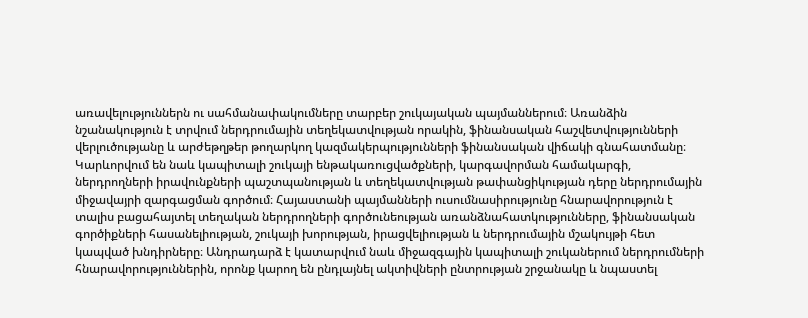առավելություններն ու սահմանափակումները տարբեր շուկայական պայմաններում։ Առանձին նշանակություն է տրվում ներդրումային տեղեկատվության որակին, ֆինանսական հաշվետվությունների վերլուծությանը և արժեթղթեր թողարկող կազմակերպությունների ֆինանսական վիճակի գնահատմանը։ Կարևորվում են նաև կապիտալի շուկայի ենթակառուցվածքների, կարգավորման համակարգի, ներդրողների իրավունքների պաշտպանության և տեղեկատվության թափանցիկության դերը ներդրումային միջավայրի զարգացման գործում։ Հայաստանի պայմանների ուսումնասիրությունը հնարավորություն է տալիս բացահայտել տեղական ներդրողների գործունեության առանձնահատկությունները, ֆինանսական գործիքների հասանելիության, շուկայի խորության, իրացվելիության և ներդրումային մշակույթի հետ կապված խնդիրները։ Անդրադարձ է կատարվում նաև միջազգային կապիտալի շուկաներում ներդրումների հնարավորություններին, որոնք կարող են ընդլայնել ակտիվների ընտրության շրջանակը և նպաստել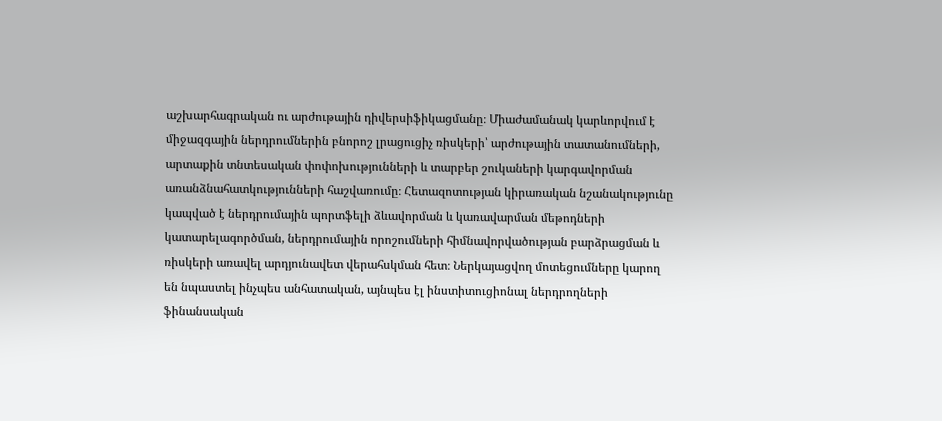աշխարհագրական ու արժութային դիվերսիֆիկացմանը։ Միաժամանակ կարևորվում է միջազգային ներդրումներին բնորոշ լրացուցիչ ռիսկերի՝ արժութային տատանումների, արտաքին տնտեսական փոփոխությունների և տարբեր շուկաների կարգավորման առանձնահատկությունների հաշվառումը։ Հետազոտության կիրառական նշանակությունը կապված է ներդրումային պորտֆելի ձևավորման և կառավարման մեթոդների կատարելագործման, ներդրումային որոշումների հիմնավորվածության բարձրացման և ռիսկերի առավել արդյունավետ վերահսկման հետ։ Ներկայացվող մոտեցումները կարող են նպաստել ինչպես անհատական, այնպես էլ ինստիտուցիոնալ ներդրողների ֆինանսական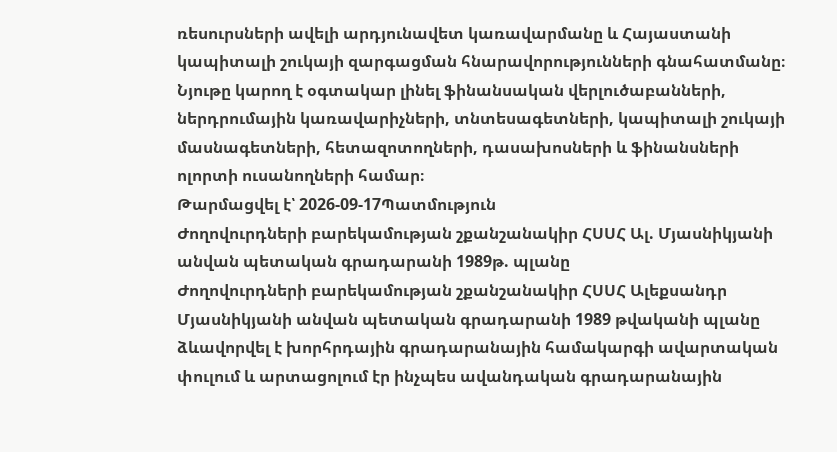ռեսուրսների ավելի արդյունավետ կառավարմանը և Հայաստանի կապիտալի շուկայի զարգացման հնարավորությունների գնահատմանը։ Նյութը կարող է օգտակար լինել ֆինանսական վերլուծաբանների, ներդրումային կառավարիչների, տնտեսագետների, կապիտալի շուկայի մասնագետների, հետազոտողների, դասախոսների և ֆինանսների ոլորտի ուսանողների համար։
Թարմացվել է՝ 2026-09-17Պատմություն
Ժողովուրդների բարեկամության շքանշանակիր ՀՍՍՀ Ալ. Մյասնիկյանի անվան պետական գրադարանի 1989թ. պլանը
Ժողովուրդների բարեկամության շքանշանակիր ՀՍՍՀ Ալեքսանդր Մյասնիկյանի անվան պետական գրադարանի 1989 թվականի պլանը ձևավորվել է խորհրդային գրադարանային համակարգի ավարտական փուլում և արտացոլում էր ինչպես ավանդական գրադարանային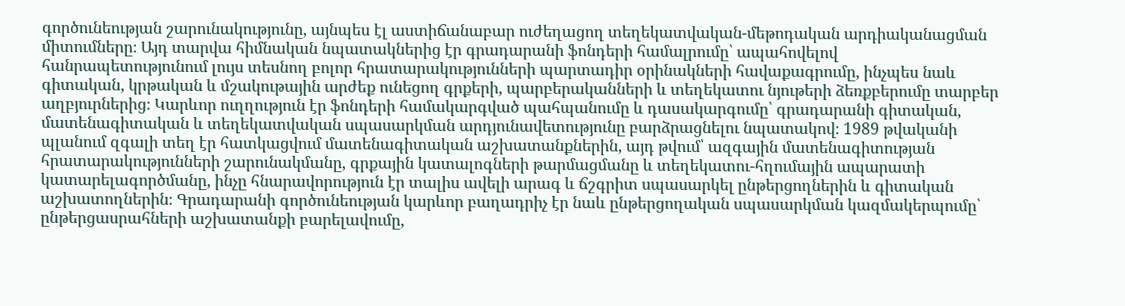գործունեության շարունակությունը, այնպես էլ աստիճանաբար ուժեղացող տեղեկատվական-մեթոդական արդիականացման միտումները։ Այդ տարվա հիմնական նպատակներից էր գրադարանի ֆոնդերի համալրումը՝ ապահովելով հանրապետությունում լույս տեսնող բոլոր հրատարակությունների պարտադիր օրինակների հավաքագրումը, ինչպես նաև գիտական, կրթական և մշակութային արժեք ունեցող գրքերի, պարբերականների և տեղեկատու նյութերի ձեռքբերումը տարբեր աղբյուրներից։ Կարևոր ուղղություն էր ֆոնդերի համակարգված պահպանումը և դասակարգումը՝ գրադարանի գիտական, մատենագիտական և տեղեկատվական սպասարկման արդյունավետությունը բարձրացնելու նպատակով։ 1989 թվականի պլանում զգալի տեղ էր հատկացվում մատենագիտական աշխատանքներին, այդ թվում՝ ազգային մատենագիտության հրատարակությունների շարունակմանը, գրքային կատալոգների թարմացմանը և տեղեկատու-հղումային ապարատի կատարելագործմանը, ինչը հնարավորություն էր տալիս ավելի արագ և ճշգրիտ սպասարկել ընթերցողներին և գիտական աշխատողներին։ Գրադարանի գործունեության կարևոր բաղադրիչ էր նաև ընթերցողական սպասարկման կազմակերպումը՝ ընթերցասրահների աշխատանքի բարելավումը,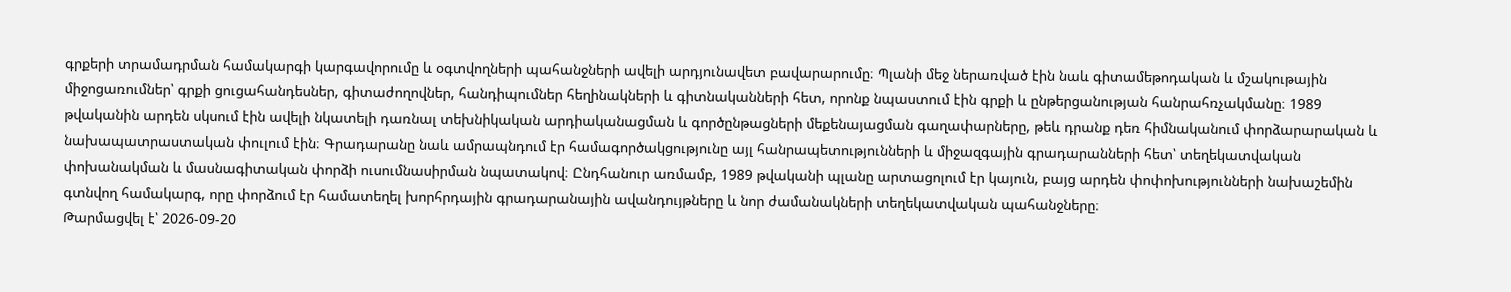գրքերի տրամադրման համակարգի կարգավորումը և օգտվողների պահանջների ավելի արդյունավետ բավարարումը։ Պլանի մեջ ներառված էին նաև գիտամեթոդական և մշակութային միջոցառումներ՝ գրքի ցուցահանդեսներ, գիտաժողովներ, հանդիպումներ հեղինակների և գիտնականների հետ, որոնք նպաստում էին գրքի և ընթերցանության հանրահռչակմանը։ 1989 թվականին արդեն սկսում էին ավելի նկատելի դառնալ տեխնիկական արդիականացման և գործընթացների մեքենայացման գաղափարները, թեև դրանք դեռ հիմնականում փորձարարական և նախապատրաստական փուլում էին։ Գրադարանը նաև ամրապնդում էր համագործակցությունը այլ հանրապետությունների և միջազգային գրադարանների հետ՝ տեղեկատվական փոխանակման և մասնագիտական փորձի ուսումնասիրման նպատակով։ Ընդհանուր առմամբ, 1989 թվականի պլանը արտացոլում էր կայուն, բայց արդեն փոփոխությունների նախաշեմին գտնվող համակարգ, որը փորձում էր համատեղել խորհրդային գրադարանային ավանդույթները և նոր ժամանակների տեղեկատվական պահանջները։
Թարմացվել է՝ 2026-09-20